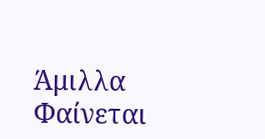Άμιλλα
Φαίνεται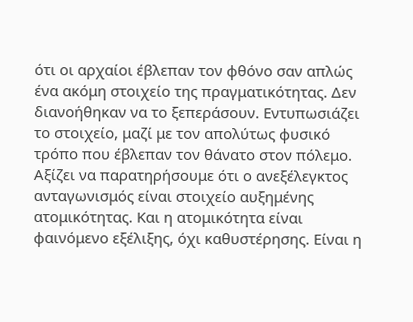ότι οι αρχαίοι έβλεπαν τον φθόνο σαν απλώς ένα ακόμη στοιχείο της πραγματικότητας. Δεν διανοήθηκαν να το ξεπεράσουν. Εντυπωσιάζει το στοιχείο, μαζί με τον απολύτως φυσικό τρόπο που έβλεπαν τον θάνατο στον πόλεμο.
Αξίζει να παρατηρήσουμε ότι ο ανεξέλεγκτος ανταγωνισμός είναι στοιχείο αυξημένης ατομικότητας. Και η ατομικότητα είναι φαινόμενο εξέλιξης, όχι καθυστέρησης. Είναι η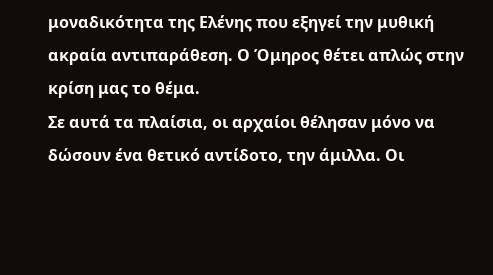μοναδικότητα της Ελένης που εξηγεί την μυθική ακραία αντιπαράθεση. Ο Όμηρος θέτει απλώς στην κρίση μας το θέμα.
Σε αυτά τα πλαίσια, οι αρχαίοι θέλησαν μόνο να δώσουν ένα θετικό αντίδοτο, την άμιλλα. Οι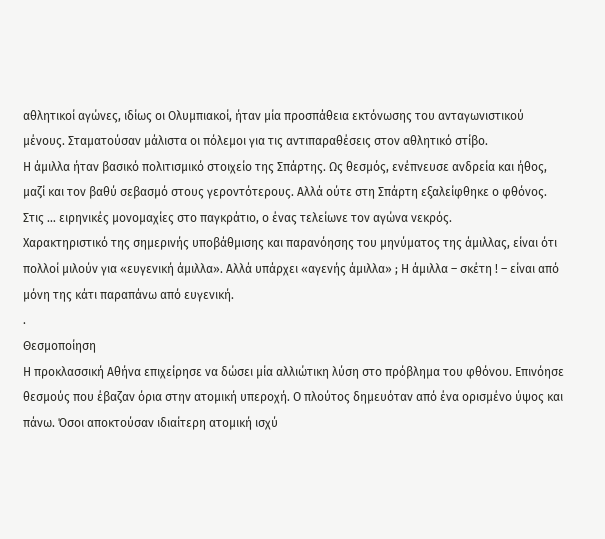αθλητικοί αγώνες, ιδίως οι Ολυμπιακοί, ήταν μία προσπάθεια εκτόνωσης του ανταγωνιστικού μένους. Σταματούσαν μάλιστα οι πόλεμοι για τις αντιπαραθέσεις στον αθλητικό στίβο.
Η άμιλλα ήταν βασικό πολιτισμικό στοιχείο της Σπάρτης. Ως θεσμός, ενέπνευσε ανδρεία και ήθος, μαζί και τον βαθύ σεβασμό στους γεροντότερους. Αλλά ούτε στη Σπάρτη εξαλείφθηκε ο φθόνος. Στις … ειρηνικές μονομαχίες στο παγκράτιο, ο ένας τελείωνε τον αγώνα νεκρός.
Χαρακτηριστικό της σημερινής υποβάθμισης και παρανόησης του μηνύματος της άμιλλας, είναι ότι πολλοί μιλούν για «ευγενική άμιλλα». Αλλά υπάρχει «αγενής άμιλλα» ; Η άμιλλα – σκέτη ! – είναι από μόνη της κάτι παραπάνω από ευγενική.
.
Θεσμοποίηση
Η προκλασσική Αθήνα επιχείρησε να δώσει μία αλλιώτικη λύση στο πρόβλημα του φθόνου. Επινόησε θεσμούς που έβαζαν όρια στην ατομική υπεροχή. Ο πλούτος δημευόταν από ένα ορισμένο ύψος και πάνω. Όσοι αποκτούσαν ιδιαίτερη ατομική ισχύ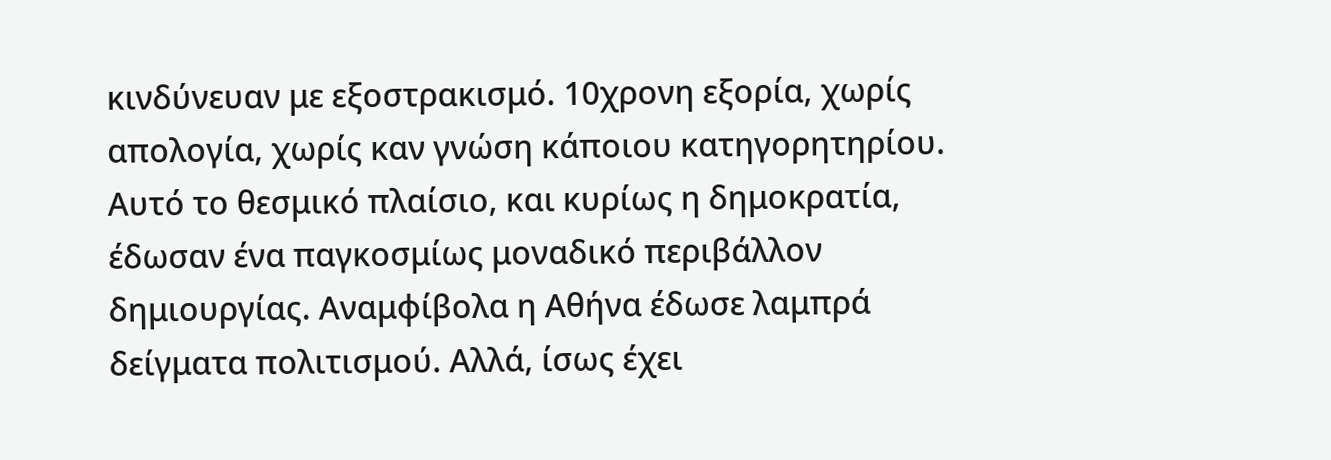κινδύνευαν με εξοστρακισμό. 10χρονη εξορία, χωρίς απολογία, χωρίς καν γνώση κάποιου κατηγορητηρίου.
Αυτό το θεσμικό πλαίσιο, και κυρίως η δημοκρατία, έδωσαν ένα παγκοσμίως μοναδικό περιβάλλον δημιουργίας. Αναμφίβολα η Αθήνα έδωσε λαμπρά δείγματα πολιτισμού. Αλλά, ίσως έχει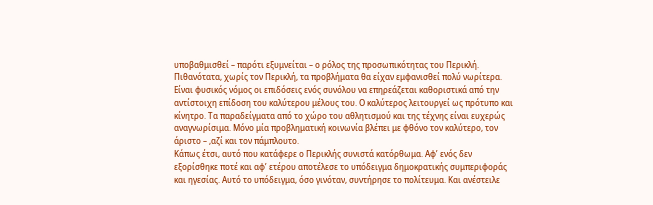υποβαθμισθεί – παρότι εξυμνείται – ο ρόλος της προσωπικότητας του Περικλή. Πιθανότατα, χωρίς τον Περικλή, τα προβλήματα θα είχαν εμφανισθεί πολύ νωρίτερα.
Είναι φυσικός νόμος οι επιδόσεις ενός συνόλου να επηρεάζεται καθοριστικά από την αντίστοιχη επίδοση του καλύτερου μέλους του. Ο καλύτερος λειτουργεί ως πρότυπο και κίνητρο. Τα παραδείγματα από το χώρο του αθλητισμού και της τέχνης είναι ευχερώς αναγνωρίσιμα. Μόνο μία προβληματική κοινωνία βλέπει με φθόνο τον καλύτερο, τον άριστο – ,αζί και τον πάμπλουτο.
Κάπως έτσι, αυτό που κατάφερε ο Περικλής συνιστά κατόρθωμα. Αφ’ ενός δεν εξορίσθηκε ποτέ και αφ’ ετέρου αποτέλεσε το υπόδειγμα δημοκρατικής συμπεριφοράς και ηγεσίας. Αυτό το υπόδειγμα, όσο γινόταν, συντήρησε το πολίτευμα. Και ανέστειλε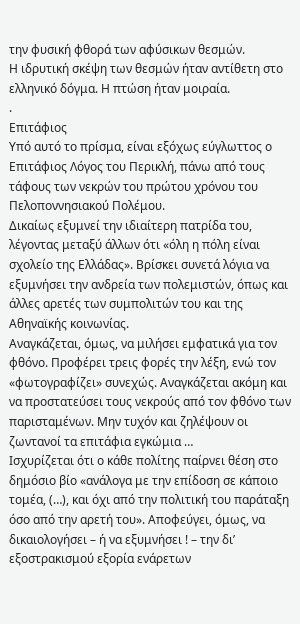την φυσική φθορά των αφύσικων θεσμών.
Η ιδρυτική σκέψη των θεσμών ήταν αντίθετη στο ελληνικό δόγμα. Η πτώση ήταν μοιραία.
.
Επιτάφιος
Υπό αυτό το πρίσμα, είναι εξόχως εύγλωττος ο Επιτάφιος Λόγος του Περικλή, πάνω από τους τάφους των νεκρών του πρώτου χρόνου του Πελοποννησιακού Πολέμου.
Δικαίως εξυμνεί την ιδιαίτερη πατρίδα του, λέγοντας μεταξύ άλλων ότι «όλη η πόλη είναι σχολείο της Ελλάδας». Βρίσκει συνετά λόγια να εξυμνήσει την ανδρεία των πολεμιστών, όπως και άλλες αρετές των συμπολιτών του και της Αθηναϊκής κοινωνίας.
Αναγκάζεται, όμως, να μιλήσει εμφατικά για τον φθόνο. Προφέρει τρεις φορές την λέξη, ενώ τον «φωτογραφίζει» συνεχώς. Αναγκάζεται ακόμη και να προστατεύσει τους νεκρούς από τον φθόνο των παρισταμένων. Μην τυχόν και ζηλέψουν οι ζωντανοί τα επιτάφια εγκώμια …
Ισχυρίζεται ότι ο κάθε πολίτης παίρνει θέση στο δημόσιο βίο «ανάλογα με την επίδοση σε κάποιο τομέα, (…), και όχι από την πολιτική του παράταξη όσο από την αρετή του». Αποφεύγει, όμως, να δικαιολογήσει – ή να εξυμνήσει ! – την δι’ εξοστρακισμού εξορία ενάρετων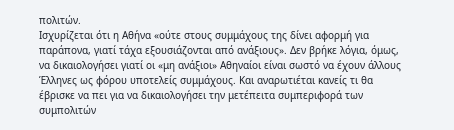πολιτών.
Ισχυρίζεται ότι η Αθήνα «ούτε στους συμμάχους της δίνει αφορμή για παράπονα, γιατί τάχα εξουσιάζονται από ανάξιους». Δεν βρήκε λόγια, όμως, να δικαιολογήσει γιατί οι «μη ανάξιοι» Αθηναίοι είναι σωστό να έχουν άλλους Έλληνες ως φόρου υποτελείς συμμάχους. Και αναρωτιέται κανείς τι θα έβρισκε να πει για να δικαιολογήσει την μετέπειτα συμπεριφορά των συμπολιτών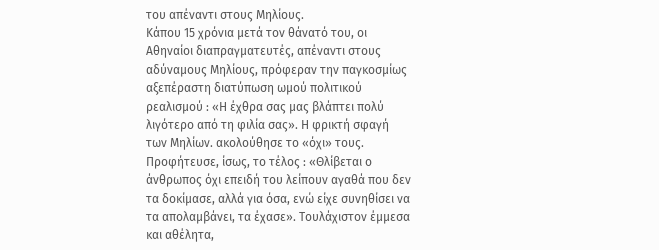του απέναντι στους Μηλίους.
Κάπου 15 χρόνια μετά τον θάνατό του, οι Αθηναίοι διαπραγματευτές, απέναντι στους αδύναμους Μηλίους, πρόφεραν την παγκοσμίως αξεπέραστη διατύπωση ωμού πολιτικού ρεαλισμού : «Η έχθρα σας μας βλάπτει πολύ λιγότερο από τη φιλία σας». Η φρικτή σφαγή των Μηλίων. ακολούθησε το «όχι» τους.
Προφήτευσε, ίσως, το τέλος : «Θλίβεται ο άνθρωπος όχι επειδή του λείπουν αγαθά που δεν τα δοκίμασε, αλλά για όσα, ενώ είχε συνηθίσει να τα απολαμβάνει, τα έχασε». Τουλάχιστον έμμεσα και αθέλητα,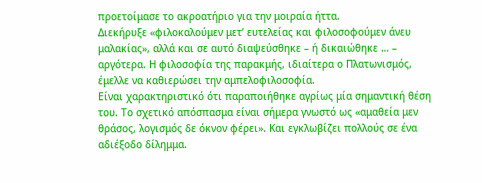προετοίμασε το ακροατήριο για την μοιραία ήττα.
Διεκήρυξε «φιλοκαλούμεν μετ’ ευτελείας και φιλοσοφούμεν άνευ μαλακίας», αλλά και σε αυτό διαψεύσθηκε – ή δικαιώθηκε … – αργότερα. Η φιλοσοφία της παρακμής, ιδιαίτερα ο Πλατωνισμός, έμελλε να καθιερώσει την αμπελοφιλοσοφία.
Είναι χαρακτηριστικό ότι παραποιήθηκε αγρίως μία σημαντική θέση του. Το σχετικό απόσπασμα είναι σήμερα γνωστό ως «αμαθεία μεν θράσος, λογισμός δε όκνον φέρει». Και εγκλωβίζει πολλούς σε ένα αδιέξοδο δίλημμα.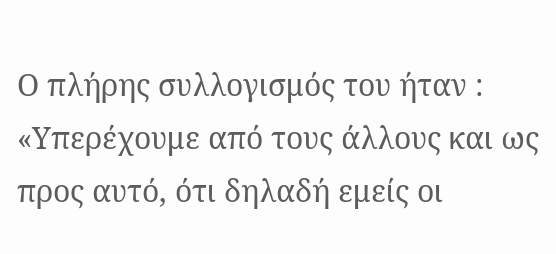Ο πλήρης συλλογισμός του ήταν : «Υπερέχουμε από τους άλλους και ως προς αυτό, ότι δηλαδή εμείς οι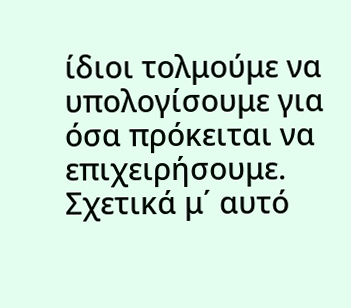ίδιοι τολμούμε να υπολογίσουμε για όσα πρόκειται να επιχειρήσουμε. Σχετικά μ΄ αυτό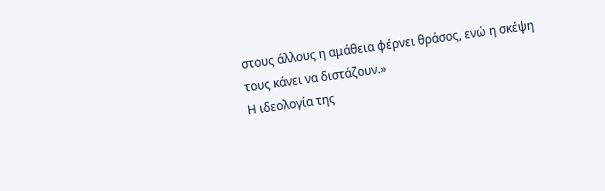στους άλλους η αμάθεια φέρνει θράσος, ενώ η σκέψη τους κάνει να διστάζουν.»
Η ιδεολογία της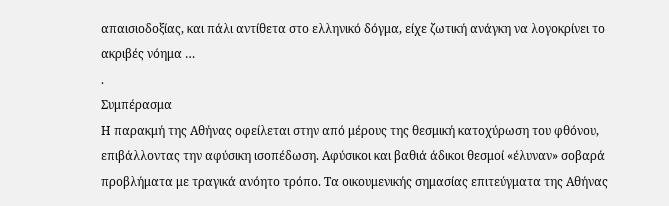απαισιοδοξίας, και πάλι αντίθετα στο ελληνικό δόγμα, είχε ζωτική ανάγκη να λογοκρίνει το ακριβές νόημα …
.
Συμπέρασμα
Η παρακμή της Αθήνας οφείλεται στην από μέρους της θεσμική κατοχύρωση του φθόνου, επιβάλλοντας την αφύσικη ισοπέδωση. Αφύσικοι και βαθιά άδικοι θεσμοί «έλυναν» σοβαρά προβλήματα με τραγικά ανόητο τρόπο. Τα οικουμενικής σημασίας επιτεύγματα της Αθήνας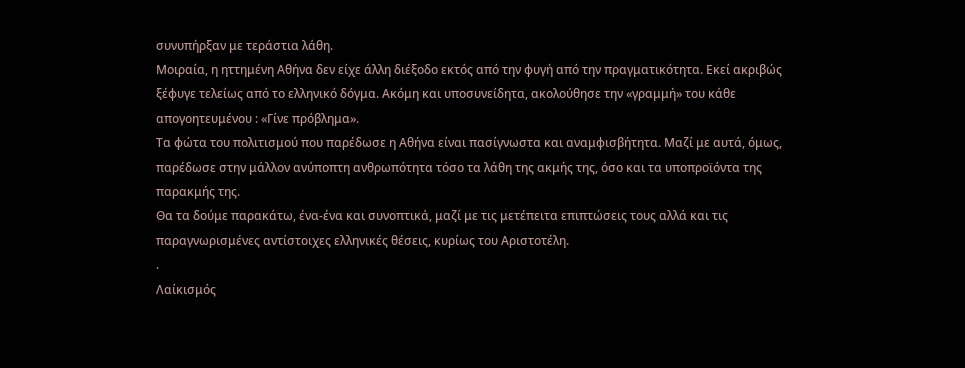συνυπήρξαν με τεράστια λάθη.
Μοιραία, η ηττημένη Αθήνα δεν είχε άλλη διέξοδο εκτός από την φυγή από την πραγματικότητα. Εκεί ακριβώς ξέφυγε τελείως από το ελληνικό δόγμα. Ακόμη και υποσυνείδητα, ακολούθησε την «γραμμή» του κάθε απογοητευμένου : «Γίνε πρόβλημα».
Τα φώτα του πολιτισμού που παρέδωσε η Αθήνα είναι πασίγνωστα και αναμφισβήτητα. Μαζί με αυτά, όμως, παρέδωσε στην μάλλον ανύποπτη ανθρωπότητα τόσο τα λάθη της ακμής της, όσο και τα υποπροϊόντα της παρακμής της.
Θα τα δούμε παρακάτω, ένα-ένα και συνοπτικά, μαζί με τις μετέπειτα επιπτώσεις τους αλλά και τις παραγνωρισμένες αντίστοιχες ελληνικές θέσεις, κυρίως του Αριστοτέλη.
.
Λαίκισμός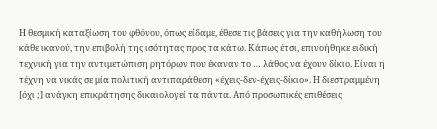Η θεσμική καταξίωση του φθόνου, όπως είδαμε, έθεσε τις βάσεις για την καθήλωση του κάθε ικανού, την επιβολή της ισότητας προς τα κάτω. Κάπως έτσι, επινοήθηκε ειδική τεχνική για την αντιμετώπιση ρητόρων που έκαναν το … λάθος να έχουν δίκιο. Είναι η τέχνη να νικάς σε μία πολιτική αντιπαράθεση «έχεις-δεν-έχεις-δίκιο». Η διεστραμμένη [όχι ;] ανάγκη επικράτησης δικαιολογεί τα πάντα. Από προσωπικές επιθέσεις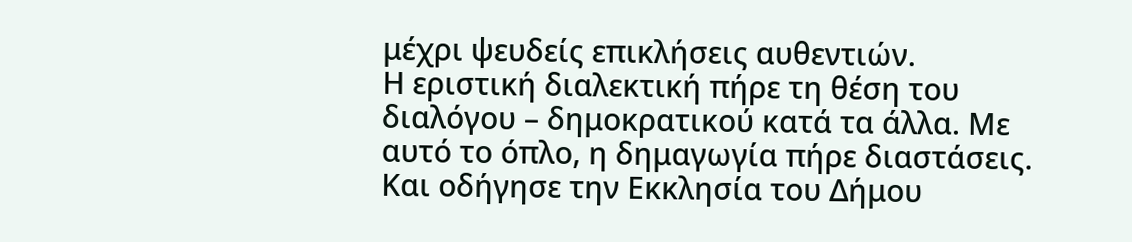μέχρι ψευδείς επικλήσεις αυθεντιών.
Η εριστική διαλεκτική πήρε τη θέση του διαλόγου – δημοκρατικού κατά τα άλλα. Με αυτό το όπλο, η δημαγωγία πήρε διαστάσεις. Και οδήγησε την Εκκλησία του Δήμου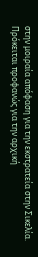στην μοιραία απόφαση για την εκστρατεία στην Σικελία.
Πρόκειται προφανώς για την αρχική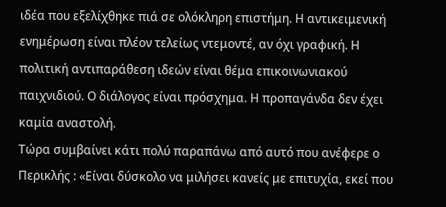ιδέα που εξελίχθηκε πιά σε ολόκληρη επιστήμη. Η αντικειμενική ενημέρωση είναι πλέον τελείως ντεμοντέ, αν όχι γραφική. Η πολιτική αντιπαράθεση ιδεών είναι θέμα επικοινωνιακού παιχνιδιού. Ο διάλογος είναι πρόσχημα. Η προπαγάνδα δεν έχει καμία αναστολή.
Τώρα συμβαίνει κάτι πολύ παραπάνω από αυτό που ανέφερε ο Περικλής : «Είναι δύσκολο να μιλήσει κανείς με επιτυχία, εκεί που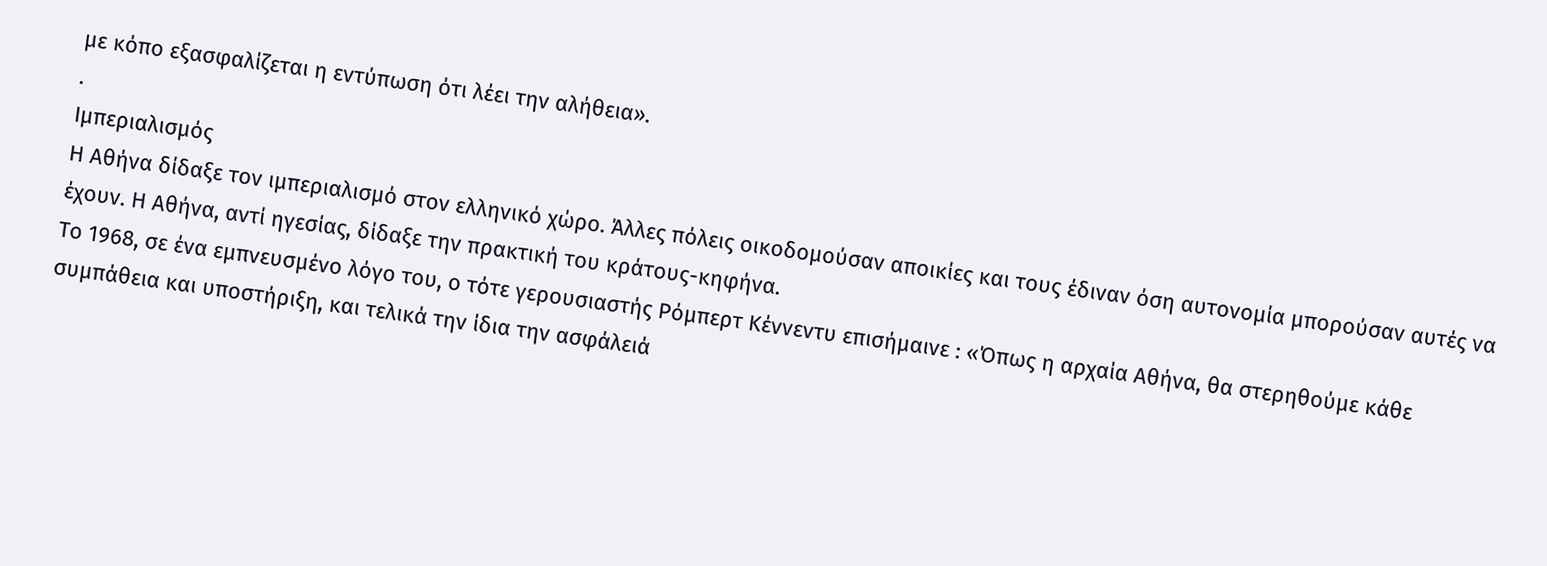με κόπο εξασφαλίζεται η εντύπωση ότι λέει την αλήθεια».
.
Ιμπεριαλισμός
Η Αθήνα δίδαξε τον ιμπεριαλισμό στον ελληνικό χώρο. Άλλες πόλεις οικοδομούσαν αποικίες και τους έδιναν όση αυτονομία μπορούσαν αυτές να έχουν. Η Αθήνα, αντί ηγεσίας, δίδαξε την πρακτική του κράτους-κηφήνα.
Το 1968, σε ένα εμπνευσμένο λόγο του, ο τότε γερουσιαστής Ρόμπερτ Κέννεντυ επισήμαινε : «Όπως η αρχαία Αθήνα, θα στερηθούμε κάθε συμπάθεια και υποστήριξη, και τελικά την ίδια την ασφάλειά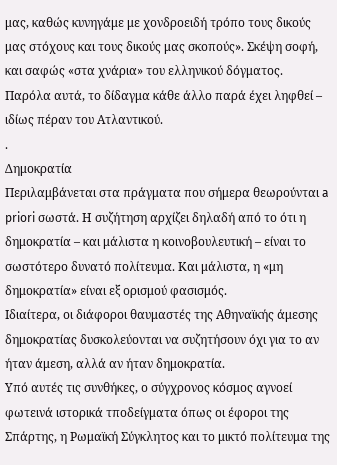μας, καθώς κυνηγάμε με χονδροειδή τρόπο τους δικούς μας στόχους και τους δικούς μας σκοπούς». Σκέψη σοφή, και σαφώς «στα χνάρια» του ελληνικού δόγματος.
Παρόλα αυτά, το δίδαγμα κάθε άλλο παρά έχει ληφθεί – ιδίως πέραν του Ατλαντικού.
.
Δημοκρατία
Περιλαμβάνεται στα πράγματα που σήμερα θεωρούνται a priori σωστά. Η συζήτηση αρχίζει δηλαδή από το ότι η δημοκρατία – και μάλιστα η κοινοβουλευτική – είναι το σωστότερο δυνατό πολίτευμα. Και μάλιστα, η «μη δημοκρατία» είναι εξ ορισμού φασισμός.
Ιδιαίτερα, οι διάφοροι θαυμαστές της Αθηναϊκής άμεσης δημοκρατίας δυσκολεύονται να συζητήσουν όχι για το αν ήταν άμεση, αλλά αν ήταν δημοκρατία.
Υπό αυτές τις συνθήκες, ο σύγχρονος κόσμος αγνοεί φωτεινά ιστορικά τποδείγματα όπως οι έφοροι της Σπάρτης, η Ρωμαϊκή Σύγκλητος και το μικτό πολίτευμα της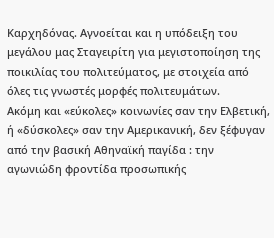Καρχηδόνας. Αγνοείται και η υπόδειξη του μεγάλου μας Σταγειρίτη για μεγιστοποίηση της ποικιλίας του πολιτεύματος, με στοιχεία από όλες τις γνωστές μορφές πολιτευμάτων.
Ακόμη και «εύκολες» κοινωνίες σαν την Ελβετική, ή «δύσκολες» σαν την Αμερικανική, δεν ξέφυγαν από την βασική Αθηναϊκή παγίδα : την αγωνιώδη φροντίδα προσωπικής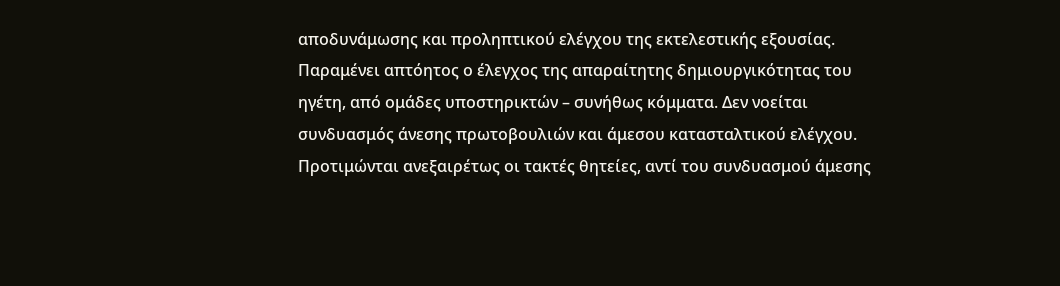αποδυνάμωσης και προληπτικού ελέγχου της εκτελεστικής εξουσίας. Παραμένει απτόητος ο έλεγχος της απαραίτητης δημιουργικότητας του ηγέτη, από ομάδες υποστηρικτών – συνήθως κόμματα. Δεν νοείται συνδυασμός άνεσης πρωτοβουλιών και άμεσου κατασταλτικού ελέγχου.
Προτιμώνται ανεξαιρέτως οι τακτές θητείες, αντί του συνδυασμού άμεσης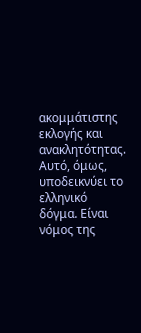ακομμάτιστης εκλογής και ανακλητότητας. Αυτό, όμως, υποδεικνύει το ελληνικό δόγμα. Είναι νόμος της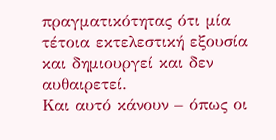πραγματικότητας ότι μία τέτοια εκτελεστική εξουσία και δημιουργεί και δεν αυθαιρετεί.
Και αυτό κάνουν – όπως οι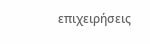επιχειρήσεις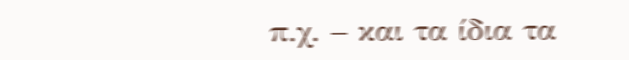π.χ. – και τα ίδια τα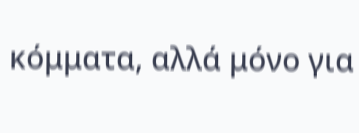κόμματα, αλλά μόνο για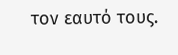τον εαυτό τους.